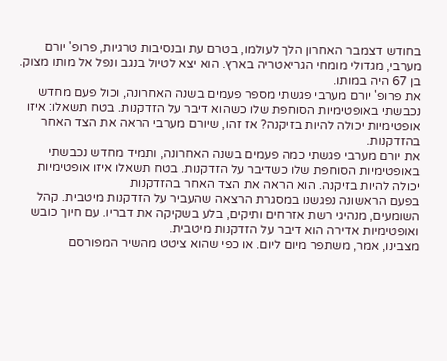בחודש דצמבר האחרון הלך לעולמו, בטרם עת ובנסיבות טרגיות, פרופ' יורם מערבי, מגדולי מומחי הגריאטריה בארץ. הוא יצא לטיול בנגב ונפל אל מותו מצוק. בן 67 היה במותו.
את פרופ' יורם מערבי פגשתי מספר פעמים בשנה האחרונה, וכול פעם מחדש נכבשתי באופטימיות הסוחפת שלו כשהוא דיבר על הזדקנות. בטח תשאלו: איזו אופטימיות יכולה להיות בזיקנה? אז זהו, שיורם מערבי הראה את הצד האחר בהזדקנות.
את יורם מערבי פגשתי כמה פעמים בשנה האחרונה, ותמיד מחדש נכבשתי באופטימיות הסוחפת שלו כשדיבר על הזדקנות. בטח תשאלו איזו אופטימיות יכולה להיות בזיקנה. הוא הראה את הצד האחר בהזדקנות
בפעם הראשונה נפגשנו במסגרת הרצאה שהעביר על הזדקנות מיטבית. קהל השומעים, מנהיגי רשת אזרחים ותיקים, בלע בשקיקה את דבריו. עם חיוך כובש ואופטימיות אדירה הוא דיבר על הזדקנות מיטבית.
מצבינו, אמר, משתפר מיום ליום. או כפי שהוא ציטט מהשיר המפורסם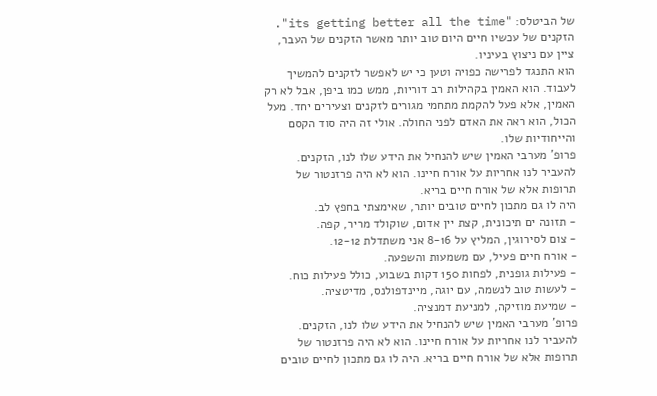של הביטלס: "its getting better all the time". הזקנים של עכשיו חיים היום טוב יותר מאשר הזקנים של העבר, ציין עם ניצוץ בעיניו.
הוא התנגד לפרישה כפויה וטען כי יש לאפשר לזקנים להמשיך לעבוד. הוא האמין בקהילות רב דוריות, ממש כמו ביפן, אבל לא רק האמין, אלא פעל להקמת מתחמי מגורים לזקנים וצעירים יחד. מעל הכול, הוא ראה את האדם לפני החולה. אולי זה היה סוד הקסם והייחודיות שלו.
פרופ' מערבי האמין שיש להנחיל את הידע שלו לנו, הזקנים. להעביר לנו אחריות על אורח חיינו. הוא לא היה פרזנטור של תרופות אלא של אורח חיים בריא.
היה לו גם מתכון לחיים טובים יותר, שאימצתי בחפץ לב.
- תזונה ים תיכונית, קצת יין אדום, שוקולד מריר, קפה.
- צום לסירוגין, המליץ על 8-16 אני משתדלת 12-12.
- אורח חיים פעיל, עם משמעות והשפעה.
- פעילות גופנית, לפחות 150 דקות בשבוע, כולל פעילות כוח.
- לעשות טוב לנשמה, עם יוגה, מיינדפולנס, מדיטציה.
- שמיעת מוזיקה, למניעת דמנציה.
פרופ' מערבי האמין שיש להנחיל את הידע שלו לנו, הזקנים. להעביר לנו אחריות על אורח חיינו. הוא לא היה פרזנטור של תרופות אלא של אורח חיים בריא. היה לו גם מתכון לחיים טובים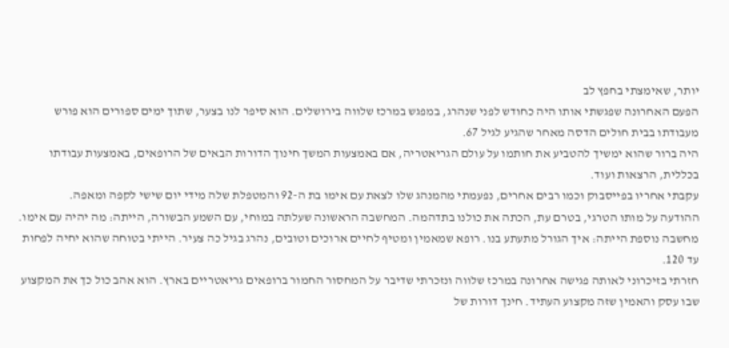יותר, שאימצתי בחפץ לב
הפעם האחרונה שפגשתי אותו היה כחודש לפני שנהרג, במפגש במרכז שלווה בירושלים. הוא סיפר לנו בצער, שתוך ימים ספורים הוא פורש מעבודתו בבית חולים הדסה מאחר שהגיע לגיל 67.
היה ברור שהוא ימשיך להטביע את חותמו על עולם הגריאטריה, אם באמצעות המשך חינוך הדורות הבאים של הרופאים, באמצעות עבודתו בכללית, הרצאות ועוד.
עקבתי אחריו בפייסבוק וכמו רבים אחרים, נפעמתי מהמנהג שלו לצאת עם אימו בת ה-92 והמטפלת שלה מידי יום שישי לקפה ומאפה.
ההודעה על מותו הטרגי, בטרם עת, הכתה את כולנו בתדהמה. המחשבה הראשונה שעלתה במוחי, עם השמע הבשורה, הייתה: מה יהיה עם אימו. מחשבה נוספת הייתה: איך הגורל מתעתע בנו. רופא שמאמין ומטיף לחיים ארוכים וטובים, נהרג בגיל כה צעיר. הייתי בטוחה שהוא יחיה לפחות עד 120.
חזרתי בזיכרוני לאותה פגישה אחרונה במרכז שלווה ונזכרתי שדיבר על המחסור החמור ברופאים גריאטריים בארץ. הוא אהב כול כך את המקצוע שבו עסק והאמין שזה מקצוע העתיד. חינך דורות של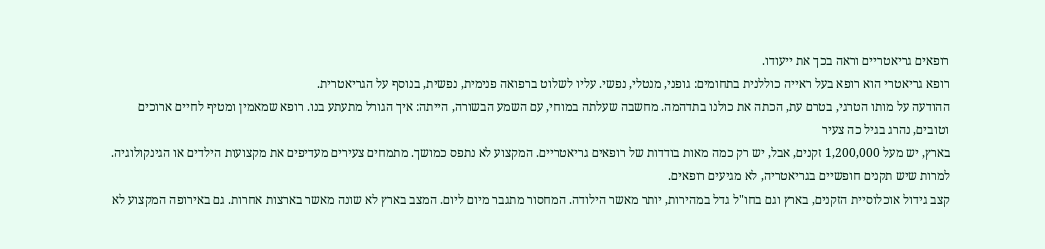רופאים גריאטריים וראה בכך את ייעודו.
רופא גריאטרי הוא רופא בעל ראייה כוללנית בתחומים: גופני, מנטלי, נפשי. עליו לשלוט ברפואה פנימית, נפשית, בנוסף על הגריאטרית.
ההודעה על מותו הטרגי, בטרם עת, הכתה את כולנו בתדהמה. מחשבה שעלתה במוחי, עם השמע הבשורה, הייתה: איך הגורל מתעתע בנו. רופא שמאמין ומטיף לחיים ארוכים וטובים, נהרג בגיל כה צעיר
בארץ, יש מעל 1,200,000 זקנים, אבל, יש רק כמה מאות בודדות של רופאים גריאטריים. המקצוע לא נתפס כמושך. מתמחים צעירים מעדיפים את מקצועות הילדים או הגינקולוגיה. למרות שיש תקנים חופשיים בגריאטריה, לא מגיעים רופאים.
קצב גידול אוכלוסיית הזקנים, בארץ וגם בחו"ל גדל במהירות, יותר מאשר הילודה. המחסור מתגבר מיום ליום. המצב בארץ לא שונה מאשר בארצות אחרות. גם באירופה המקצוע לא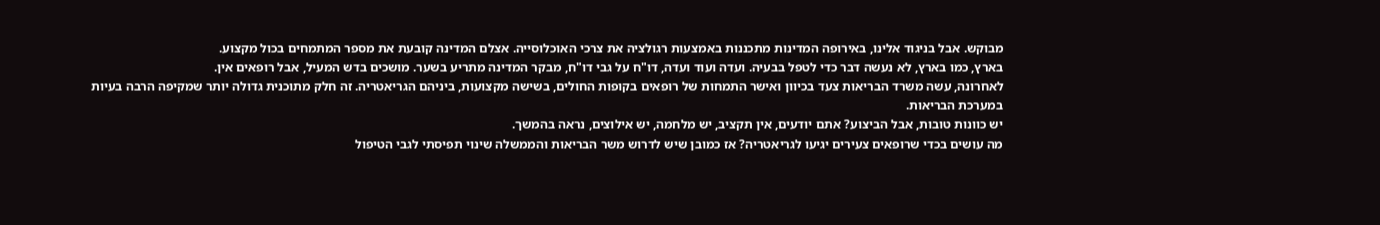מבוקש. אבל בניגוד אלינו, באירופה המדינות מתכננות באמצעות רגולציה את צרכי האוכלוסייה. אצלם המדינה קובעת את מספר המתמחים בכול מקצוע.
בארץ, כמו בארץ, לא נעשה דבר כדי לטפל בבעיה. ועדה ועוד ועדה, דו"ח על גבי דו"ח, מבקר המדינה מתריע בשער. מושכים בדש המעיל, אבל רופאים אין.
לאחרונה, עשה משרד הבריאות צעד בכיוון ואישר התמחות של רופאים בקופות החולים, בשישה מקצועות, ביניהם הגריאטריה. זה חלק מתוכנית גדולה יותר שמקיפה הרבה בעיות במערכת הבריאות.
יש כוונות טובות, אבל הביצוע? אתם יודעים, אין תקציב, יש מלחמה, יש אילוצים, נראה בהמשך.
מה עושים בכדי שרופאים צעירים יגיעו לגריאטריה? אז כמובן שיש לדרוש משר הבריאות והממשלה שינוי תפיסתי לגבי הטיפול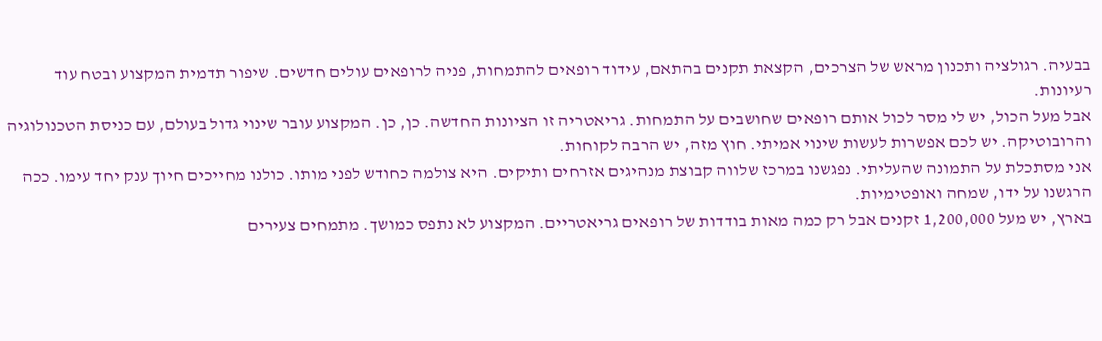בבעיה. רגולציה ותכנון מראש של הצרכים, הקצאת תקנים בהתאם, עידוד רופאים להתמחות, פניה לרופאים עולים חדשים. שיפור תדמית המקצוע ובטח עוד רעיונות.
אבל מעל הכול, יש לי מסר לכול אותם רופאים שחושבים על התמחות. גריאטריה זו הציונות החדשה. כן, כן. המקצוע עובר שינוי גדול בעולם, עם כניסת הטכנולוגיה והרובוטיקה. יש לכם אפשרות לעשות שינוי אמיתי. חוץ מזה, יש הרבה לקוחות.
אני מסתכלת על התמונה שהעליתי. נפגשנו במרכז שלווה קבוצת מנהיגים אזרחים ותיקים. היא צולמה כחודש לפני מותו. כולנו מחייכים חיוך ענק יחד עימו. ככה הרגשנו על ידו, שמחה ואופטימיות.
בארץ, יש מעל 1,200,000 זקנים אבל רק כמה מאות בודדות של רופאים גריאטריים. המקצוע לא נתפס כמושך. מתמחים צעירים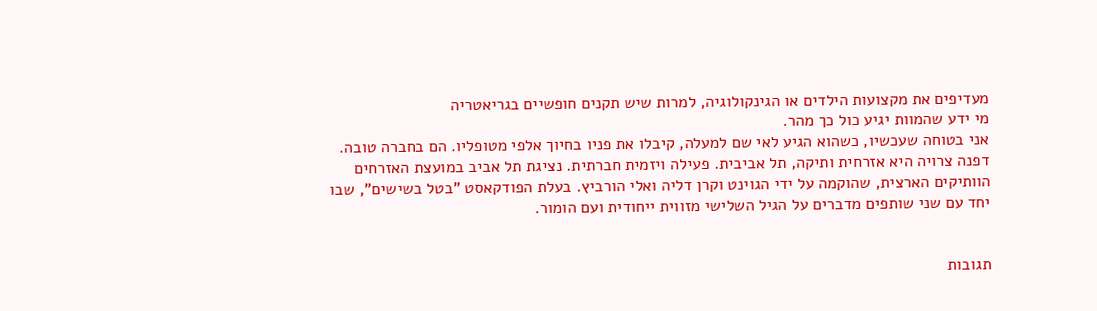מעדיפים את מקצועות הילדים או הגינקולוגיה, למרות שיש תקנים חופשיים בגריאטריה
מי ידע שהמוות יגיע כול כך מהר.
אני בטוחה שעכשיו, כשהוא הגיע לאי שם למעלה, קיבלו את פניו בחיוך אלפי מטופליו. הם בחברה טובה.
דפנה צרויה היא אזרחית ותיקה, תל אביבית. פעילה ויזמית חברתית. נציגת תל אביב במועצת האזרחים הוותיקים הארצית, שהוקמה על ידי הגוינט וקרן דליה ואלי הורביץ. בעלת הפודקאסט "בטל בשישים", שבו יחד עם שני שותפים מדברים על הגיל השלישי מזווית ייחודית ועם הומור.


תגובות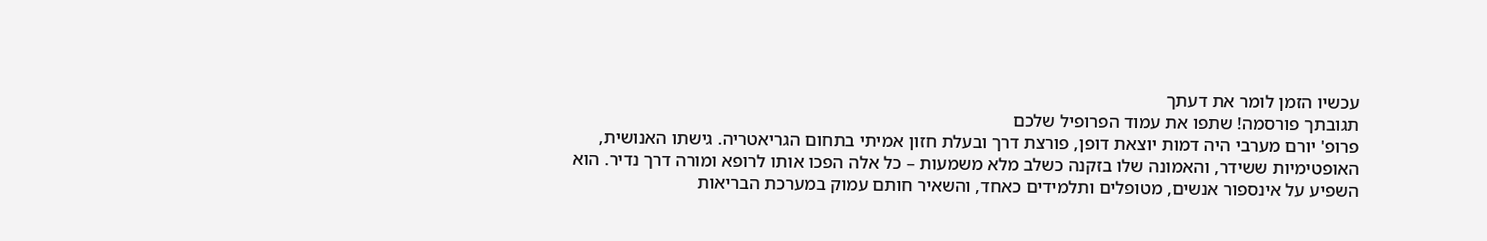עכשיו הזמן לומר את דעתך
תגובתך פורסמה! שתפו את עמוד הפרופיל שלכם
פרופ' יורם מערבי היה דמות יוצאת דופן, פורצת דרך ובעלת חזון אמיתי בתחום הגריאטריה. גישתו האנושית, האופטימיות ששידר, והאמונה שלו בזקנה כשלב מלא משמעות – כל אלה הפכו אותו לרופא ומורה דרך נדיר. הוא השפיע על אינספור אנשים, מטופלים ותלמידים כאחד, והשאיר חותם עמוק במערכת הבריאות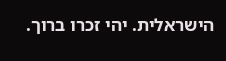הישראלית. יהי זכרו ברוך.